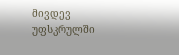მივდევ უფსკრულში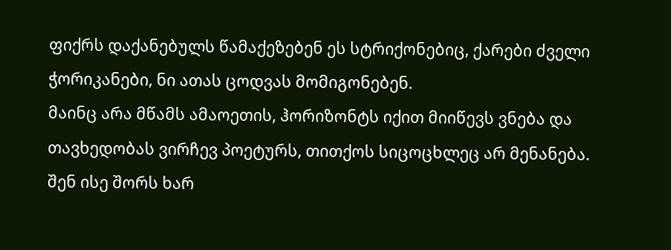ფიქრს დაქანებულს წამაქეზებენ ეს სტრიქონებიც, ქარები ძველი ჭორიკანები, ნი ათას ცოდვას მომიგონებენ.
მაინც არა მწამს ამაოეთის, ჰორიზონტს იქით მიიწევს ვნება და თავხედობას ვირჩევ პოეტურს, თითქოს სიცოცხლეც არ მენანება.
შენ ისე შორს ხარ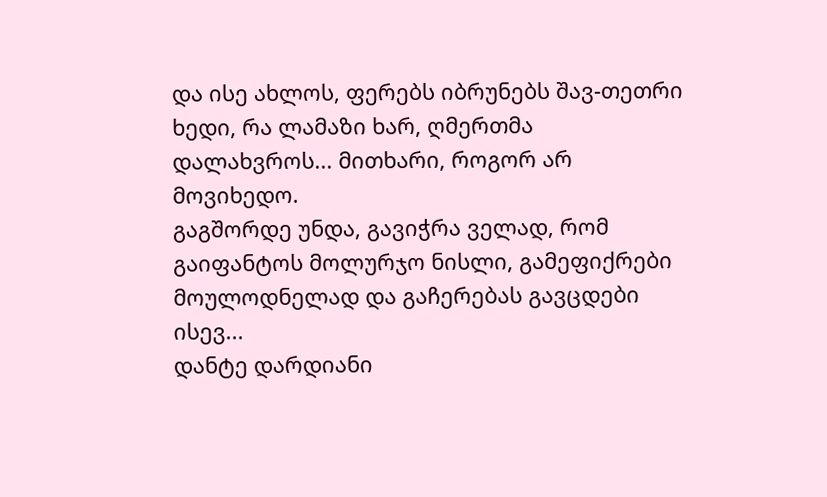და ისე ახლოს, ფერებს იბრუნებს შავ-თეთრი ხედი, რა ლამაზი ხარ, ღმერთმა დალახვროს... მითხარი, როგორ არ მოვიხედო.
გაგშორდე უნდა, გავიჭრა ველად, რომ გაიფანტოს მოლურჯო ნისლი, გამეფიქრები მოულოდნელად და გაჩერებას გავცდები ისევ...
დანტე დარდიანი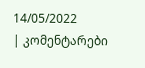14/05/2022
| კომენტარები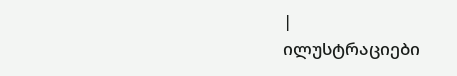|
ილუსტრაციები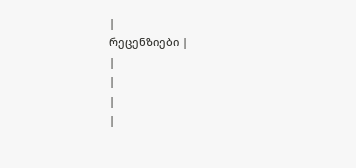|
რეცენზიები |
|
|
|
|